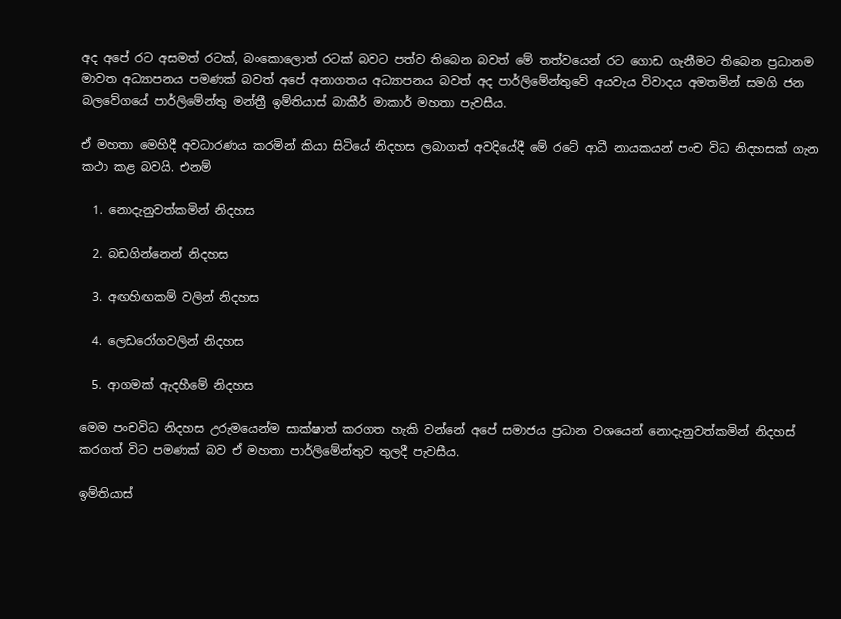අද අපේ රට අසමත් රටක්, බංකොලොත් රටක් බවට පත්ව තිබෙන බවත් මේ තත්වයෙන් රට ගොඩ ගැනීමට තිබෙන ප්‍රධානම මාවත අධ්‍යාපනය පමණක් බවත් අපේ අනාගතය අධ්‍යාපනය බවත් අද පාර්ලිමේන්තුවේ අයවැය විවාදය අමතමින් සමගි ජන බලවේගයේ පාර්ලිමේන්තු මන්ත්‍රී ඉම්තියාස් බාකීර් මාකාර් මහතා පැවසීය.

ඒ මහතා මෙහිදී අවධාරණය කරමින් කියා සිටියේ නිදහස ලබාගත් අවදියේදී මේ රටේ ආධී නායකයන් පංච විධ නිදහසක් ගැන කථා කළ බවයි. එනම්

  1. නොදැනුවත්කමින් නිදහස

  2. බඩගින්නෙන් නිදහස

  3. අඟහිඟකම් වලින් නිදහස

  4. ලෙඩරෝගවලින් නිදහස

  5. ආගමක් ඇදහීමේ නිදහස

මෙම පංචවිධ නිදහස උරුමයෙන්ම සාක්ෂාත් කරගත හැකි වන්නේ අපේ සමාජය ප්‍රධාන වශයෙන් නොදැනුවත්කමින් නිදහස් කරගත් විට පමණක් බව ඒ මහතා පාර්ලිමේන්තුව තුලදී පැවසීය.

ඉම්තියාස්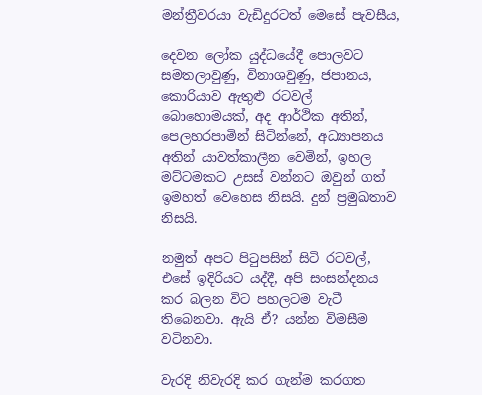මන්ත්‍රීවරයා වැඩිදුරටත් මෙසේ පැවසීය,

දෙවන ලෝක යුද්ධයේදී පොලවට සමතලාවුණු, විනාශවුණු, ජපානය, කොරියාව ඇතුළු රටවල් බොහොමයක්, අද ආර්ථික අතින්, පෙලහරපාමින් සිටින්නේ, අධ්‍යාපනය අතින් යාවත්කාලීන වෙමින්, ඉහල මට්ටමකට උසස් වන්නට ඔවුන් ගත් ඉමහත් වෙහෙස නිසයි. දුන් ප්‍රමුඛතාව නිසයි.

නමුත් අපට පිටුපසින් සිටි රටවල්, එසේ ඉදිරියට යද්දී, අපි සංසන්දනය කර බලන විට පහලටම වැටී තිබෙනවා. ඇයි ඒ? යන්න විමසීම වටිනවා.

වැරදි නිවැරදි කර ගැන්ම කරගත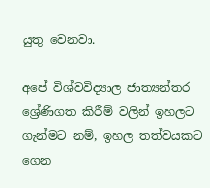යුතු වෙනවා.

අපේ විශ්වවිද්‍යාල ජාත්‍යන්තර ශ්‍රේණිගත කිරීම් වලින් ඉහලට ගැන්මට නම්, ඉහල තත්වයකට ගෙන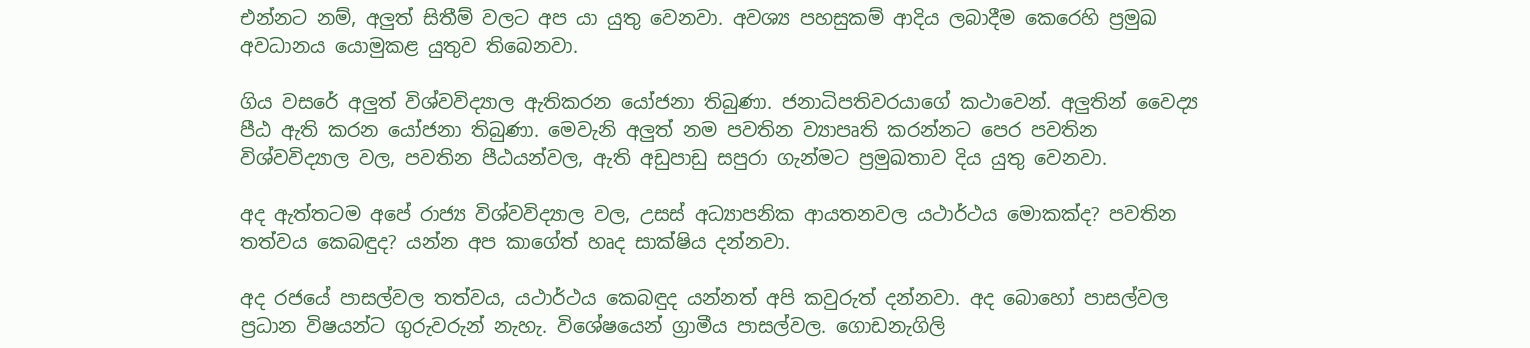එන්නට නම්, අලුත් සිතීම් වලට අප යා යුතු වෙනවා. අවශ්‍ය පහසුකම් ආදිය ලබාදීම කෙරෙහි ප්‍රමුඛ අවධානය යොමුකළ යුතුව තිබෙනවා.

ගිය වසරේ අලුත් විශ්වවිද්‍යාල ඇතිකරන යෝජනා තිබුණා. ජනාධිපතිවරයාගේ කථාවෙන්. අලුතින් වෛද්‍ය පීඨ ඇති කරන යෝජනා තිබුණා. මෙවැනි අලුත් නම පවතින ව්‍යාපෘති කරන්නට පෙර පවතින විශ්වවිද්‍යාල වල, පවතින පීඨයන්වල, ඇති අඩුපාඩු සපුරා ගැන්මට ප්‍රමුඛතාව දිය යුතු වෙනවා.

අද ඇත්තටම අපේ රාජ්‍ය විශ්වවිද්‍යාල වල, උසස් අධ්‍යාපනික ආයතනවල යථාර්ථය මොකක්ද? පවතින තත්වය කෙබඳුද? යන්න අප කාගේත් හෘද සාක්ෂිය දන්නවා.

අද රජයේ පාසල්වල තත්වය, යථාර්ථය කෙබඳුද යන්නත් අපි කවුරුත් දන්නවා. අද බොහෝ පාසල්වල ප්‍රධාන විෂයන්ට ගුරුවරුන් නැහැ. විශේෂයෙන් ග්‍රාමීය පාසල්වල. ගොඩනැගිලි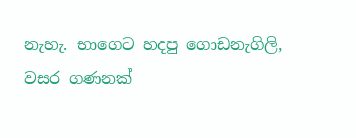නැහැ. භාගෙට හදපු ගොඩනැගිලි, වසර ගණනක්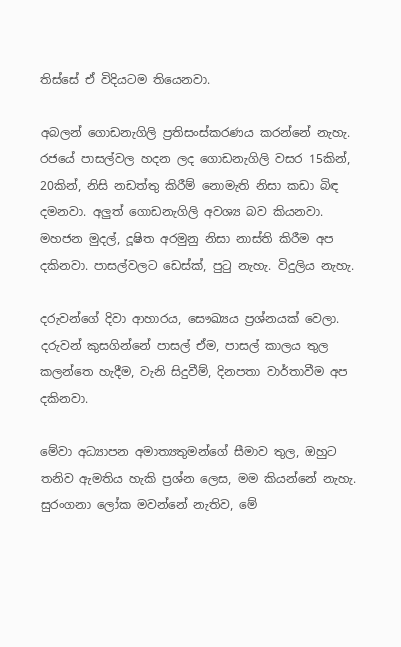තිස්සේ ඒ විදියටම තියෙනවා.

අබලන් ගොඩනැගිලි ප්‍රතිසංස්කරණය කරන්නේ නැහැ. රජයේ පාසල්වල හදන ලද ගොඩනැගිලි වසර 15කින්, 20කින්, නිසි නඩත්තු කිරීම් නොමැති නිසා කඩා බිඳ දමනවා. අලුත් ගොඩනැගිලි අවශ්‍ය බව කියනවා. මහජන මුදල්, දූෂිත අරමුනු නිසා නාස්ති කිරීම අප දකිනවා. පාසල්වලට ඩෙස්ක්, පුටු නැහැ. විදුලිය නැහැ.

දරුවන්ගේ දිවා ආහාරය, සෞඛ්‍යය ප්‍රශ්නයක් වෙලා. දරුවන් කුසගින්නේ පාසල් ඒම, පාසල් කාලය තුල කලන්තෙ හැදීම, වැනි සිදුවීම්, දිනපතා වාර්තාවීම අප දකිනවා.

මේවා අධ්‍යාපන අමාත්‍යතුමන්ගේ සීමාව තුල, ඔහුට තනිව ඇමතිය හැකි ප්‍රශ්න ලෙස, මම කියන්නේ නැහැ. සුරංගනා ලෝක මවන්නේ නැතිව, මේ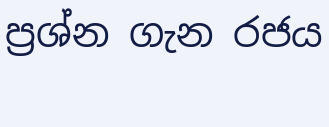ප්‍රශ්න ගැන රජය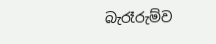බැරෑරුම්ව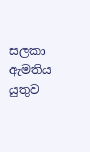සලකා ඇමතිය යුතුව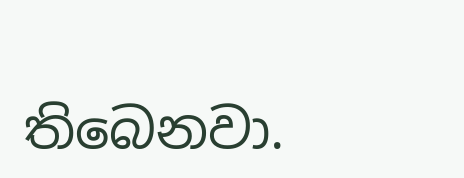තිබෙනවා.